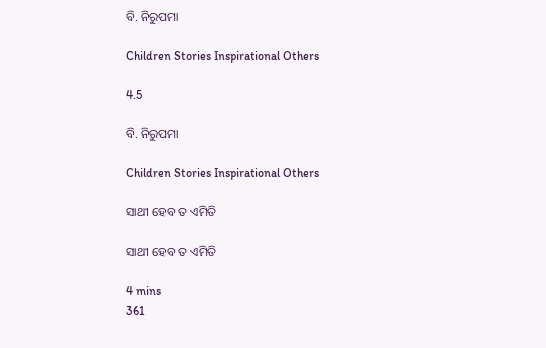ବି. ନିରୁପମା

Children Stories Inspirational Others

4.5

ବି. ନିରୁପମା

Children Stories Inspirational Others

ସାଥୀ ହେବ ତ ଏମିତି

ସାଥୀ ହେବ ତ ଏମିତି

4 mins
361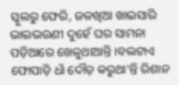ସ୍କୁଲରୁ ଫେରି, ଜଳଖିଆ ଖାଇସାରି ଭାଇଭଉଣୀ ଦୁହେଁ ଘର ସାମନା ପଡ଼ିଆରେ ଖେଳୁଥାଆନ୍ତି ।ବଲଟାଏ ଫୋପାଡ଼ି ଧାଁ ଦୌଡ଼ କରୁଥା'ନ୍ତି ରିଶାନ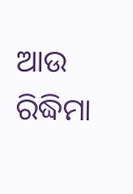ଆଉ ରିଦ୍ଧିମା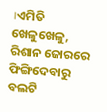।ଏମିତି ଖେଳୁଖେଳୁ, ରିଶାନ ଜୋରରେ ଫିଙ୍ଗିଦେବାରୁ ବଲଟି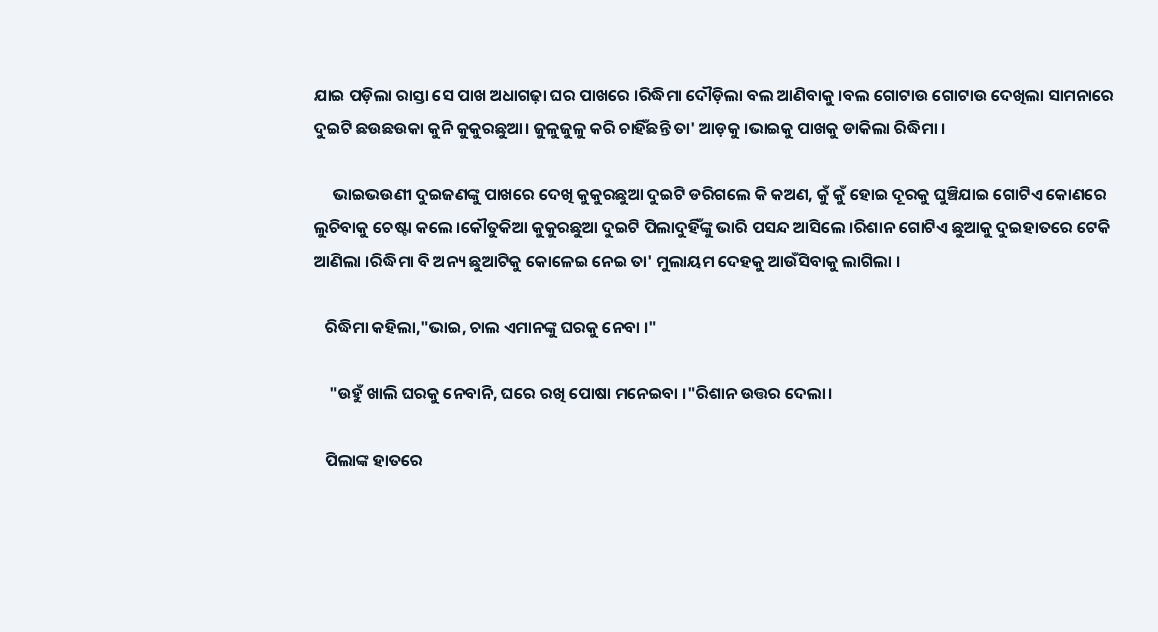ଯାଇ ପଡ଼ିଲା ରାସ୍ତା ସେ ପାଖ ଅଧାଗଢ଼ା ଘର ପାଖରେ ।ରିଦ୍ଧିମା ଦୌଡ଼ିଲା ବଲ ଆଣିବାକୁ ।ବଲ ଗୋଟାଉ ଗୋଟାଉ ଦେଖିଲା ସାମନାରେ ଦୁଇଟି ଛଉଛଉକା କୁନି କୁକୁରଛୁଆ। ଜୁଳୁଜୁଳୁ କରି ଚାହିଁଛନ୍ତି ତା' ଆଡ଼କୁ ।ଭାଇକୁ ପାଖକୁ ଡାକିଲା ରିଦ୍ଧିମା ।

     ଭାଇଭଉଣୀ ଦୁଇଜଣଙ୍କୁ ପାଖରେ ଦେଖି କୁକୁରଛୁଆ ଦୁଇଟି ଡରିଗଲେ କି କଅଣ, କୁଁ କୁଁ ହୋଇ ଦୂରକୁ ଘୁଞ୍ଚିଯାଇ ଗୋଟିଏ କୋଣରେ ଲୁଚିବାକୁ ଚେଷ୍ଟା କଲେ ।କୌତୁକିଆ କୁକୁରଛୁଆ ଦୁଇଟି ପିଲାଦୁହିଁଙ୍କୁ ଭାରି ପସନ୍ଦ ଆସିଲେ ।ରିଶାନ ଗୋଟିଏ ଛୁଆକୁ ଦୁଇହାତରେ ଟେକି ଆଣିଲା ।ରିଦ୍ଧିମା ବି ଅନ୍ୟ ଛୁଆଟିକୁ କୋଳେଇ ନେଇ ତା' ମୁଲାୟମ ଦେହକୁ ଆଉଁସିବାକୁ ଲାଗିଲା ।

   ରିଦ୍ଧିମା କହିଲା,"ଭାଇ, ଚାଲ ଏମାନଙ୍କୁ ଘରକୁ ନେବା ।"

    "ଉହୁଁ ଖାଲି ଘରକୁ ନେବାନି, ଘରେ ରଖି ପୋଷା ମନେଇବା ।"ରିଶାନ ଉତ୍ତର ଦେଲା।

   ପିଲାଙ୍କ ହାତରେ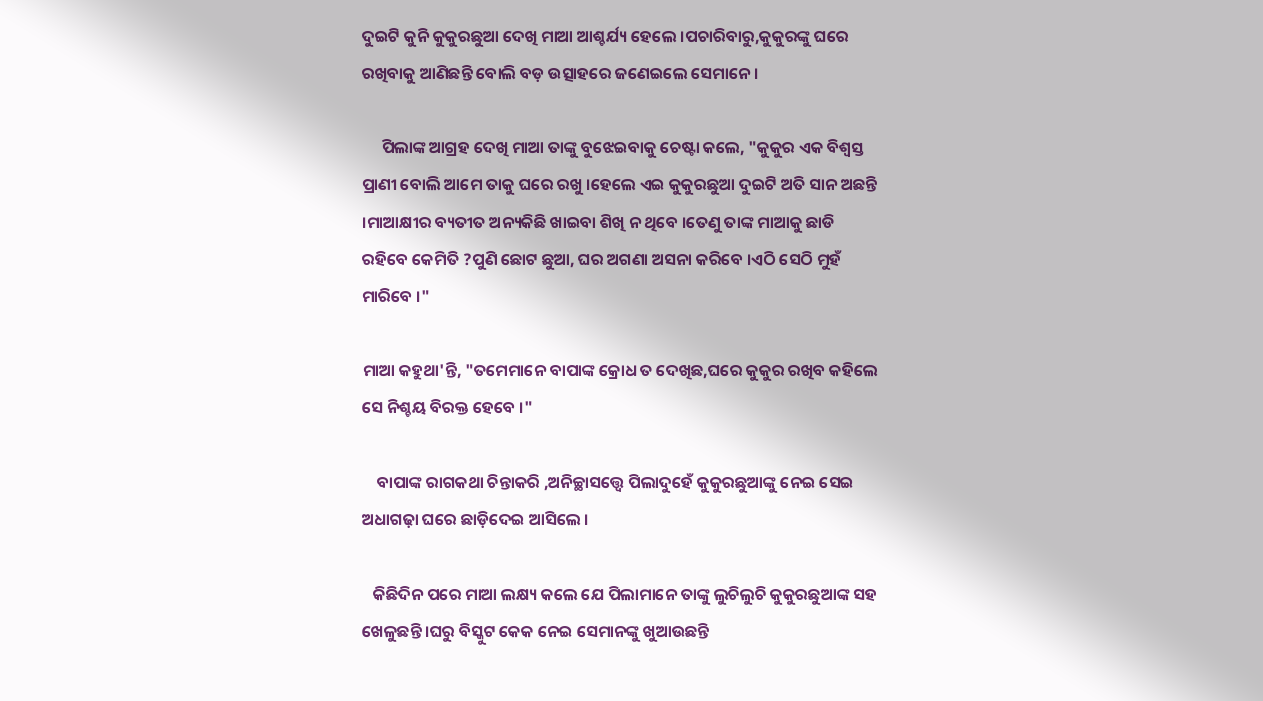ଦୁଇଟି କୁନି କୁକୁରଛୁଆ ଦେଖି ମାଆ ଆଶ୍ଚର୍ଯ୍ୟ ହେଲେ ।ପଚାରିବାରୁ,କୁକୁରଙ୍କୁ ଘରେ ରଖିବାକୁ ଆଣିଛନ୍ତି ବୋଲି ବଡ଼ ଉତ୍ସାହରେ ଜଣେଇଲେ ସେମାନେ ।

     ପିଲାଙ୍କ ଆଗ୍ରହ ଦେଖି ମାଆ ତାଙ୍କୁ ବୁଝେଇବାକୁ ଚେଷ୍ଟା କଲେ, "କୁକୁର ଏକ ବିଶ୍ୱସ୍ତ ପ୍ରାଣୀ ବୋଲି ଆମେ ତାକୁ ଘରେ ରଖୁ ।ହେଲେ ଏଇ କୁକୁରଛୁଆ ଦୁଇଟି ଅତି ସାନ ଅଛନ୍ତି ।ମାଆକ୍ଷୀର ବ୍ୟତୀତ ଅନ୍ୟକିଛି ଖାଇବା ଶିଖି ନ ଥିବେ ।ତେଣୁ ତାଙ୍କ ମାଆକୁ ଛାଡି ରହିବେ କେମିତି ?ପୁଣି ଛୋଟ ଛୁଆ, ଘର ଅଗଣା ଅସନା କରିବେ ।ଏଠି ସେଠି ମୁହଁ ମାରିବେ ।"

ମାଆ କହୁଥା'ନ୍ତି, "ତମେମାନେ ବାପାଙ୍କ କ୍ରୋଧ ତ ଦେଖିଛ,ଘରେ କୁକୁର ରଖିବ କହିଲେ ସେ ନିଶ୍ଚୟ ବିରକ୍ତ ହେବେ ।"

    ବାପାଙ୍କ ରାଗକଥା ଚିନ୍ତାକରି ,ଅନିଚ୍ଛାସତ୍ତ୍ବେ ପିଲାଦୁହେଁ କୁକୁରଛୁଆଙ୍କୁ ନେଇ ସେଇ ଅଧାଗଢ଼ା ଘରେ ଛାଡ଼ିଦେଇ ଆସିଲେ ।

   କିଛିଦିନ ପରେ ମାଆ ଲକ୍ଷ୍ୟ କଲେ ଯେ ପିଲାମାନେ ତାଙ୍କୁ ଲୁଚିଲୁଚି କୁକୁରଛୁଆଙ୍କ ସହ ଖେଳୁଛନ୍ତି ।ଘରୁ ବିସ୍କୁଟ କେକ ନେଇ ସେମାନଙ୍କୁ ଖୁଆଉଛନ୍ତି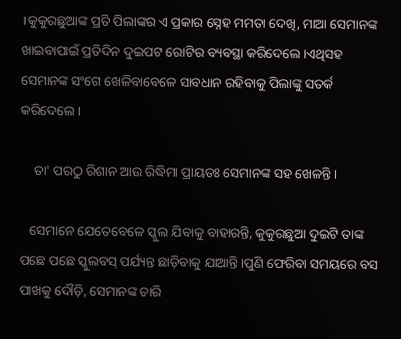।କୁକୁରଛୁଆଙ୍କ ପ୍ରତି ପିଲାଙ୍କର ଏ ପ୍ରକାର ସ୍ନେହ ମମତା ଦେଖି, ମାଆ ସେମାନଙ୍କ ଖାଇବାପାଇଁ ପ୍ରତିଦିନ ଦୁଇପଟ ରୋଟିର ବ୍ୟବସ୍ଥା କରିଦେଲେ ।ଏଥିସହ ସେମାନଙ୍କ ସଂଗେ ଖେଳିବାବେଳେ ସାବଧାନ ରହିବାକୁ ପିଲାଙ୍କୁ ସତର୍କ କରିଦେଲେ ।

    ତା' ପରଠୁ ରିଶାନ ଆଉ ରିଦ୍ଧିମା ପ୍ରାୟତଃ ସେମାନଙ୍କ ସହ ଖେଳନ୍ତି ।

   ସେମାନେ ଯେତେବେଳେ ସ୍କୁଲ ଯିବାକୁ ବାହାରନ୍ତି, କୁକୁରଛୁଆ ଦୁଇଟି ତାଙ୍କ ପଛେ ପଛେ ସ୍କୁଲବସ୍ ପର୍ଯ୍ୟନ୍ତ ଛାଡ଼ିବାକୁ ଯାଆନ୍ତି।ପୁଣି ଫେରିବା ସମୟରେ ବସ ପାଖକୁ ଦୌଡ଼ି, ସେମାନଙ୍କ ଚାରି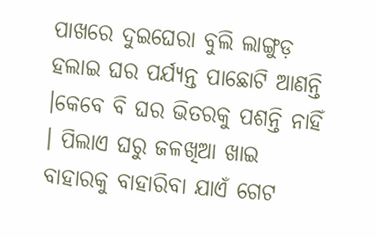ପାଖରେ ଦୁଇଘେରା ବୁଲି ଲାଙ୍ଗୁଡ଼ ହଲାଇ ଘର ପର୍ଯ୍ୟନ୍ତ ପାଛୋଟି ଆଣନ୍ତି ।କେବେ ବି ଘର ଭିତରକୁ ପଶନ୍ତି ନାହିଁ । ପିଲାଏ ଘରୁ ଜଳଖିଆ ଖାଇ ବାହାରକୁ ବାହାରିବା ଯାଏଁ ଗେଟ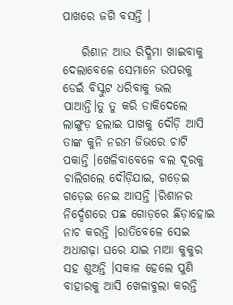ପାଖରେ ଜଗି ବସନ୍ତି ।

    ରିଶାନ ଆଉ ରିଦ୍ଧିମା ଖାଇବାକୁ ଦେଲାବେଳେ ସେମାନେ ଉପରକୁ ଡେଇଁ ବିସ୍କୁଟ ଧରିବାକୁ ଭଲ ପାଆନ୍ତି।ତୁ ତୁ କରି ଡାକିଦେଲେ ଲାଙ୍ଗୁଡ଼ ହଲାଇ ପାଖକୁ ଦୌଡ଼ି ଆସି ତାଙ୍କ କୁନି ନରମ ଜିଭରେ ଚାଟି ପକାନ୍ତି ।ଖେଳିବାବେଳେ ବଲ ଦୂରକୁ ଚାଲିଗଲେ ଦୌଡ଼ିଯାଇ, ଗଡ଼େଇ ଗଡ଼େଇ ନେଇ ଆସନ୍ତି ।ରିଶାନର ନିର୍ଦ୍ଦେଶରେ ପଛ ଗୋଡ଼ରେ ଛିଡ଼ାହୋଇ ନାଚ କରନ୍ତି ।ରାତିବେଳେ ସେଇ ଅଧାଗଢ଼ା ଘରେ ଯାଇ ମାଆ କୁକୁର ସହ ଶୁଅନ୍ତି ।ସକାଳ ହେଲେ ପୁଣି ବାହାରକୁ ଆସି ଖେଳାବୁଲା କରନ୍ତି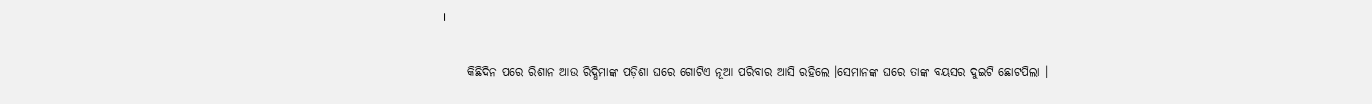।

     କିଛିଦିନ ପରେ ରିଶାନ ଆଉ ରିଦ୍ଧିମାଙ୍କ ପଡ଼ିଶା ଘରେ ଗୋଟିଏ ନୂଆ ପରିବାର ଆସି ରହିଲେ ।ସେମାନଙ୍କ ଘରେ ତାଙ୍କ ବୟସର ଦୁଇଟି ଛୋଟପିଲା ।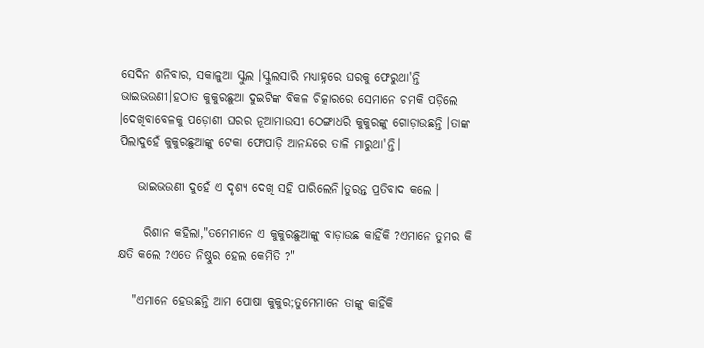ସେଦିନ ଶନିବାର, ସକାଳୁଆ ସ୍କୁଲ ।ସ୍କୁଲସାରି ମଧ୍ୟାହ୍ନରେ ଘରକୁ ଫେରୁଥା'ନ୍ତି ଭାଇଭଉଣୀ।ହଠାତ କୁକୁରଛୁଆ ଦୁଇଟିଙ୍କ ବିକଳ ଚିତ୍କାରରେ ସେମାନେ ଚମକି ପଡ଼ିଲେ ।ଦେଖିବାବେଳକୁ ପଡ଼ୋଶୀ ଘରର ନୂଆମାଉସୀ ଠେଙ୍ଗାଧରି କୁକୁରଙ୍କୁ ଗୋଡ଼ାଉଛନ୍ତି ।ତାଙ୍କ ପିଲାଦୁହେଁ କୁକୁରଛୁଆଙ୍କୁ ଟେକା ଫୋପାଡ଼ି ଆନନ୍ଦରେ ତାଳି ମାରୁଥା'ନ୍ତି।

    ଭାଇଭଉଣୀ ଦୁହେଁ ଏ ଦୃଶ୍ୟ ଦେଖି ସହି ପାରିଲେନି।ତୁରନ୍ତ ପ୍ରତିବାଦ କଲେ ।

     ରିଶାନ କହିଲା,"ତମେମାନେ ଏ କୁକୁରଛୁଆଙ୍କୁ ବାଡ଼ାଉଛ କାହିଁକି ?ଏମାନେ ତୁମର କି କ୍ଷତି କଲେ ?ଏତେ ନିଷ୍ଠୁର ହେଲ କେମିତି ?"

   "ଏମାନେ ହେଉଛନ୍ତି ଆମ ପୋଷା କୁକୁର;ତୁମେମାନେ ତାଙ୍କୁ କାହିଁକି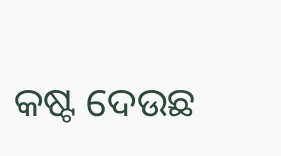କଷ୍ଟ ଦେଉଛ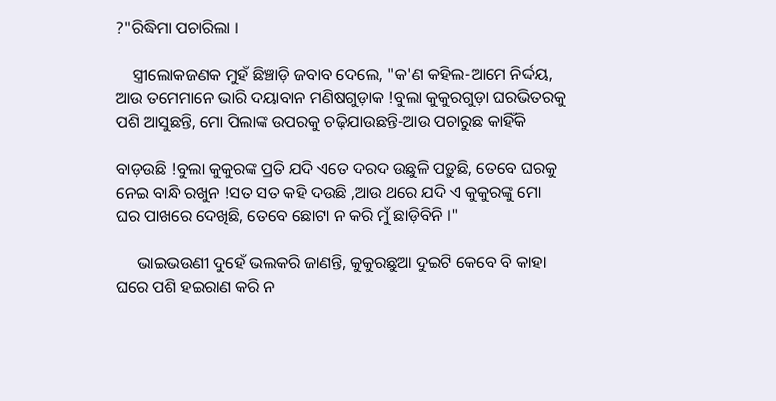?"ରିଦ୍ଧିମା ପଚାରିଲା ।

    ସ୍ତ୍ରୀଲୋକଜଣକ ମୁହଁ ଛିଞ୍ଚାଡ଼ି ଜବାବ ଦେଲେ, "କ'ଣ କହିଲ-ଆମେ ନିର୍ଦ୍ଦୟ, ଆଉ ତମେମାନେ ଭାରି ଦୟାବାନ ମଣିଷଗୁଡ଼ାକ !ବୁଲା କୁକୁରଗୁଡ଼ା ଘରଭିତରକୁ ପଶି ଆସୁଛନ୍ତି, ମୋ ପିଲାଙ୍କ ଉପରକୁ ଚଢ଼ିଯାଉଛନ୍ତି-ଆଉ ପଚାରୁଛ କାହିଁକି

ବାଡ଼ଉଛି !ବୁଲା କୁକୁରଙ୍କ ପ୍ରତି ଯଦି ଏତେ ଦରଦ ଉଛୁଳି ପଡ଼ୁଛି, ତେବେ ଘରକୁ ନେଇ ବାନ୍ଧି ରଖୁନ !ସତ ସତ କହି ଦଉଛି ,ଆଉ ଥରେ ଯଦି ଏ କୁକୁରଙ୍କୁ ମୋ ଘର ପାଖରେ ଦେଖିଛି, ତେବେ ଛୋଟା ନ କରି ମୁଁ ଛାଡ଼ିବିନି ।"

     ଭାଇଭଉଣୀ ଦୁହେଁ ଭଲକରି ଜାଣନ୍ତି, କୁକୁରଛୁଆ ଦୁଇଟି କେବେ ବି କାହା ଘରେ ପଶି ହଇରାଣ କରି ନ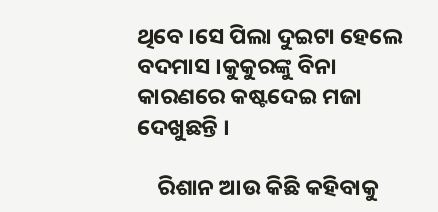ଥିବେ ।ସେ ପିଲା ଦୁଇଟା ହେଲେ ବଦମାସ ।କୁକୁରଙ୍କୁ ବିନା କାରଣରେ କଷ୍ଟଦେଇ ମଜା ଦେଖୁଛନ୍ତି ।

    ରିଶାନ ଆଉ କିଛି କହିବାକୁ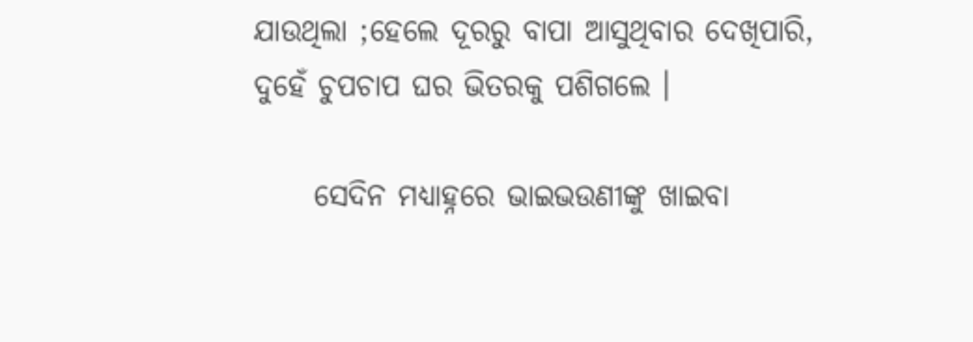ଯାଉଥିଲା ;ହେଲେ ଦୂରରୁ ବାପା ଆସୁଥିବାର ଦେଖିପାରି, ଦୁହେଁ ଚୁପଚାପ ଘର ଭିତରକୁ ପଶିଗଲେ ।

     ସେଦିନ ମଧ୍ୟାହ୍ନରେ ଭାଇଭଉଣୀଙ୍କୁ ଖାଇବା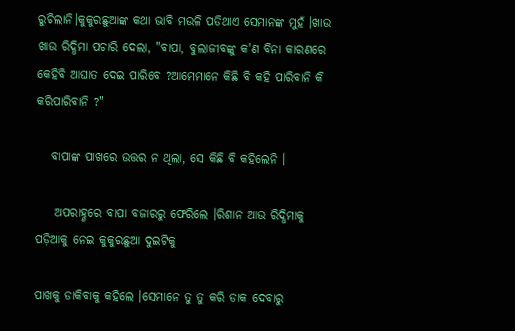ରୁଚିଲାନି।କୁକୁରଛୁଆଙ୍କ କଥା ଭାବି ମଉଳି ପଡିଥାଏ ସେମାନଙ୍କ ମୁହଁ ।ଖାଉ ଖାଉ ରିଦ୍ଧିମା ପଚାରି ଦେଲା, "ବାପା, ବୁଲାଜୀବଙ୍କୁ କ'ଣ ବିନା କାରଣରେ କେହିବି ଆଘାତ ଦେଇ ପାରିବେ ?ଆମେମାନେ କିଛି ବି କହି ପାରିବାନି କି କରିପାରିବାନି ?"

   ବାପାଙ୍କ ପାଖରେ ଉତ୍ତର ନ ଥିଲା, ସେ କିଛି ବି କହିଲେନି ।

    ଅପରାହ୍ଣରେ ବାପା ବଜାରରୁ ଫେରିଲେ ।ରିଶାନ ଆଉ ରିଦ୍ଧିମାକୁ ପଡ଼ିଆକୁ ନେଇ କୁକୁରଛୁଆ ଦୁଇଟିକୁ

ପାଖକୁ ଡାକିବାକୁ କହିଲେ ।ସେମାନେ ତୁ ତୁ କରି ଡାକ ଦେବାରୁ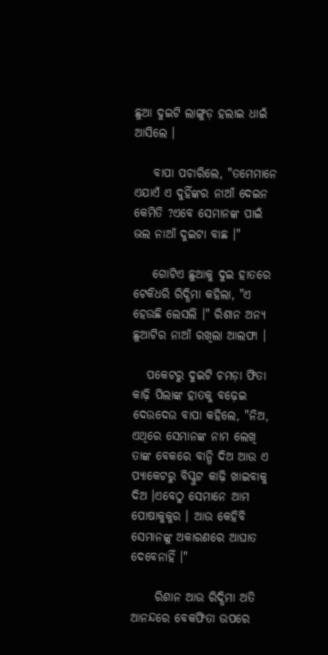ଛୁଆ ଦୁଇଟି ଲାଙ୍ଗୁଡ଼ ହଲାଇ ଧାଇଁ ଆସିଲେ ।

    ବାପା ପଚାରିଲେ, "ତମେମାନେ ଏଯାଏଁ ଏ ଦୁହିଁଙ୍କର ନାଆଁ ଦେଇନ କେମିତି ?ଏବେ ସେମାନଙ୍କ ପାଇଁ ଭଲ ନାଆଁ ଦୁଇଟା ବାଛ ।"

    ଗୋଟିଏ ଛୁଆକୁ ଦୁଇ ହାତରେ ଟେକିଧରି ରିଦ୍ଧିମା କହିଲା, "ଏ ହେଉଛି ଲେସଲି ।" ରିଶାନ ଅନ୍ୟ ଛୁଆଟିର ନାଆଁ ରଖିଲା ଆଲଫା ।

   ପକେଟରୁ ଦୁଇଟି ଚମଡ଼ା ଫିତା କାଢ଼ି ପିଲାଙ୍କ ହାତକୁ ବଢ଼େଇ ଦେଉଦେଉ ବାପା କହିଲେ, "ନିଅ, ଏଥିରେ ସେମାନଙ୍କ ନାମ ଲେଖି ତାଙ୍କ ବେକରେ ବାନ୍ଧି ଦିଅ ଆଉ ଏ ପ୍ୟାକେଟରୁ ବିସ୍କୁଟ କାଢ଼ି ଖାଇବାକୁ ଦିଅ ।ଏବେଠୁ ସେମାନେ ଆମ ପୋଷାକୁକୁର । ଆଉ କେହିବି ସେମାନଙ୍କୁ ଅକାରଣରେ ଆଘାତ ଦେବେନାହିଁ ।"

     ରିଶାନ ଆଉ ରିଦ୍ଧିମା ଅତି ଆନନ୍ଦରେ ବେକଫିତା ଉପରେ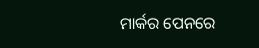ମାର୍କର ପେନରେ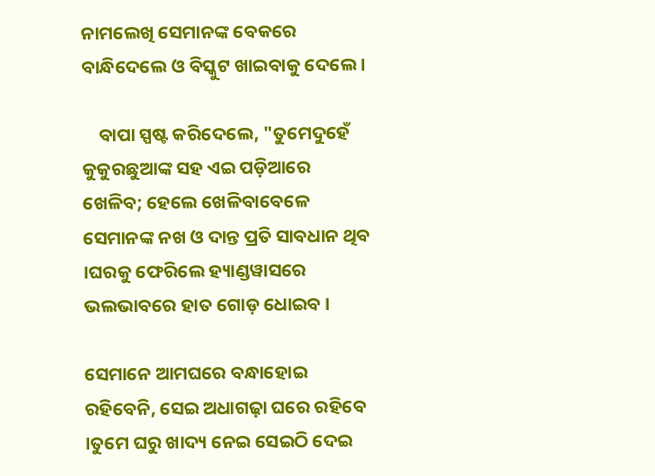ନାମଲେଖି ସେମାନଙ୍କ ବେକରେ ବାନ୍ଧିଦେଲେ ଓ ବିସ୍କୁଟ ଖାଇବାକୁ ଦେଲେ ।

    ବାପା ସ୍ପଷ୍ଟ କରିଦେଲେ, "ତୁମେଦୁହେଁ କୁକୁରଛୁଆଙ୍କ ସହ ଏଇ ପଡ଼ିଆରେ ଖେଳିବ; ହେଲେ ଖେଳିବାବେଳେ ସେମାନଙ୍କ ନଖ ଓ ଦାନ୍ତ ପ୍ରତି ସାବଧାନ ଥିବ ।ଘରକୁ ଫେରିଲେ ହ୍ୟାଣ୍ଡୱାସରେ ଭଲଭାବରେ ହାତ ଗୋଡ଼ ଧୋଇବ ।

ସେମାନେ ଆମଘରେ ବନ୍ଧାହୋଇ ରହିବେନି, ସେଇ ଅଧାଗଢ଼ା ଘରେ ରହିବେ ।ତୁମେ ଘରୁ ଖାଦ୍ୟ ନେଇ ସେଇଠି ଦେଇ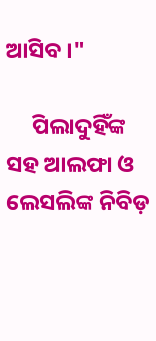ଆସିବ ।"

     ପିଲାଦୁହିଁଙ୍କ ସହ ଆଲଫା ଓ ଲେସଲିଙ୍କ ନିବିଡ଼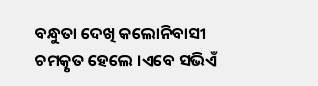ବନ୍ଧୁତା ଦେଖି କଲୋନିବାସୀ ଚମତ୍କୃତ ହେଲେ ।ଏବେ ସଭିଏଁ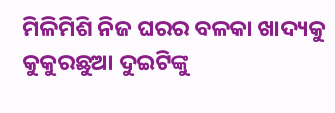ମିଳିମିଶି ନିଜ ଘରର ବଳକା ଖାଦ୍ୟକୁ କୁକୁରଛୁଆ ଦୁଇଟିଙ୍କୁ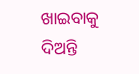ଖାଇବାକୁ ଦିଅନ୍ତି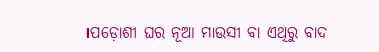।ପଡ଼ୋଶୀ ଘର ନୂଆ ମାଉସୀ ବା ଏଥିରୁ ବାଦ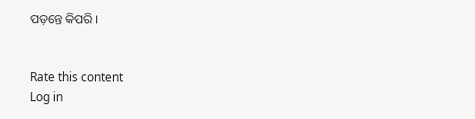ପଡ଼ନ୍ତେ କିପରି ।


Rate this content
Log in